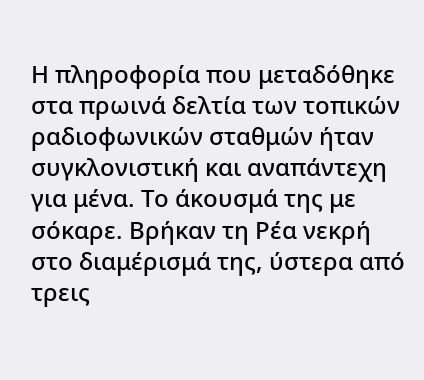Η πληροφορία που μεταδόθηκε στα πρωινά δελτία των τοπικών ραδιοφωνικών σταθμών ήταν συγκλονιστική και αναπάντεχη για μένα. Το άκουσμά της με σόκαρε. Βρήκαν τη Ρέα νεκρή στο διαμέρισμά της, ύστερα από τρεις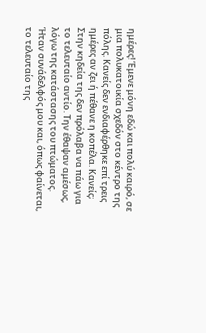ημέρες! Έμενε μόνη εδώ και πολύ καιρό, σε μια πολυκατοικία σχεδόν στο κέντρο της πόλης. Κανείς δεν ενδιαφέρθηκε επί τρεις ημέρες αν ζει ή πέθανε η κοπέλα. Κανείς; Στην κηδεία της δεν πρόλαβα να πάω για το τελευταίο αντίο. Την έθαψαν αμέσως, λόγω της κατάστασης του πτώματος.
Ήταν συνάδελφός μου και, όπως φαίνεται, το τελευταίο της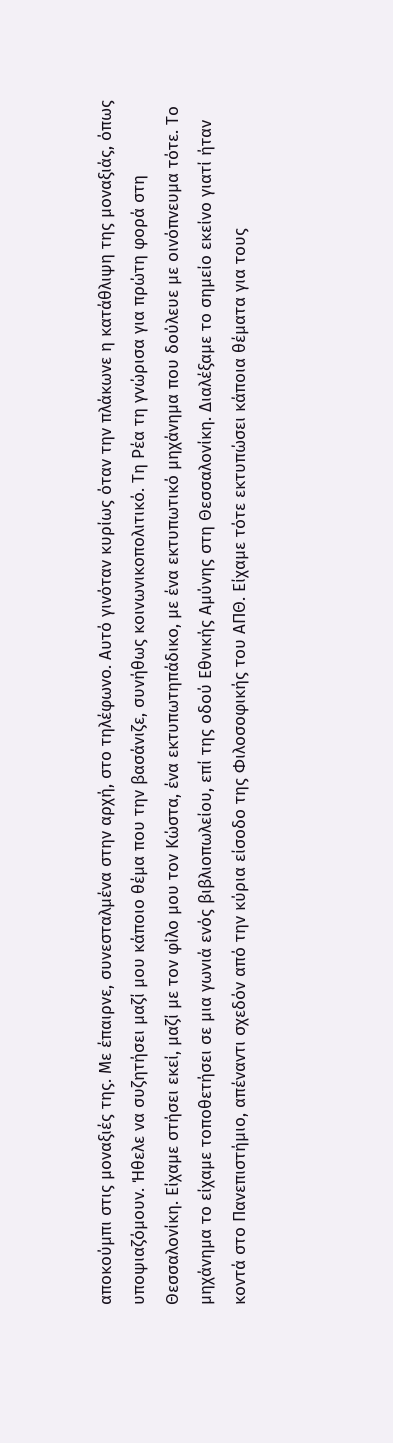αποκούμπι στις μοναξιές της. Με έπαιρνε, συνεσταλμένα στην αρχή, στο τηλέφωνο. Αυτό γινόταν κυρίως όταν την πλάκωνε η κατάθλιψη της μοναξιάς, όπως υποψιαζόμουν. Ήθελε να συζητήσει μαζί μου κάποιο θέμα που την βασάνιζε, συνήθως κοινωνικοπολιτικό. Τη Ρέα τη γνώρισα για πρώτη φορά στη Θεσσαλονίκη. Είχαμε στήσει εκεί, μαζί με τον φίλο μου τον Κώστα, ένα εκτυπωτηπάδικο, με ένα εκτυπωτικό μηχάνημα που δούλευε με οινόπνευμα τότε. Το μηχάνημα το είχαμε τοποθετήσει σε μια γωνιά ενός βιβλιοπωλείου, επί της οδού Εθνικής Αμύνης στη Θεσσαλονίκη. Διαλέξαμε το σημείο εκείνο γιατί ήταν κοντά στο Πανεπιστήμιο, απέναντι σχεδόν από την κύρια είσοδο της Φιλοσοφικής του ΑΠΘ. Είχαμε τότε εκτυπώσει κάποια θέματα για τους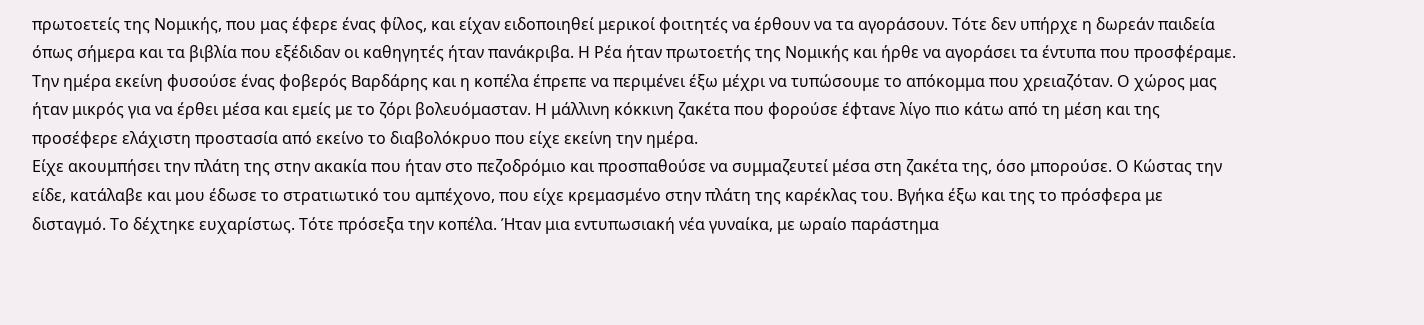πρωτοετείς της Νομικής, που μας έφερε ένας φίλος, και είχαν ειδοποιηθεί μερικοί φοιτητές να έρθουν να τα αγοράσουν. Τότε δεν υπήρχε η δωρεάν παιδεία όπως σήμερα και τα βιβλία που εξέδιδαν οι καθηγητές ήταν πανάκριβα. Η Ρέα ήταν πρωτοετής της Νομικής και ήρθε να αγοράσει τα έντυπα που προσφέραμε. Την ημέρα εκείνη φυσούσε ένας φοβερός Βαρδάρης και η κοπέλα έπρεπε να περιμένει έξω μέχρι να τυπώσουμε το απόκομμα που χρειαζόταν. Ο χώρος μας ήταν μικρός για να έρθει μέσα και εμείς με το ζόρι βολευόμασταν. Η μάλλινη κόκκινη ζακέτα που φορούσε έφτανε λίγο πιο κάτω από τη μέση και της προσέφερε ελάχιστη προστασία από εκείνο το διαβολόκρυο που είχε εκείνη την ημέρα.
Είχε ακουμπήσει την πλάτη της στην ακακία που ήταν στο πεζοδρόμιο και προσπαθούσε να συμμαζευτεί μέσα στη ζακέτα της, όσο μπορούσε. Ο Κώστας την είδε, κατάλαβε και μου έδωσε το στρατιωτικό του αμπέχονο, που είχε κρεμασμένο στην πλάτη της καρέκλας του. Βγήκα έξω και της το πρόσφερα με δισταγμό. Το δέχτηκε ευχαρίστως. Τότε πρόσεξα την κοπέλα. Ήταν μια εντυπωσιακή νέα γυναίκα, με ωραίο παράστημα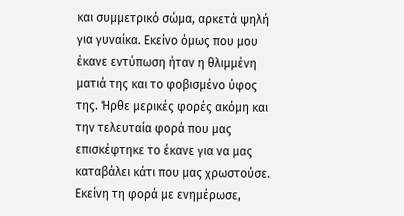και συμμετρικό σώμα, αρκετά ψηλή για γυναίκα. Εκείνο όμως που μου έκανε εντύπωση ήταν η θλιμμένη ματιά της και το φοβισμένο ύφος της. Ήρθε μερικές φορές ακόμη και την τελευταία φορά που μας επισκέφτηκε το έκανε για να μας καταβάλει κάτι που μας χρωστούσε. Εκείνη τη φορά με ενημέρωσε,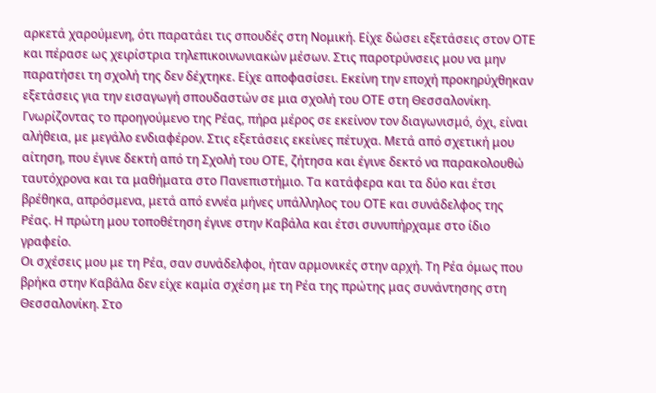αρκετά χαρούμενη, ότι παρατάει τις σπουδές στη Νομική. Είχε δώσει εξετάσεις στον ΟΤΕ και πέρασε ως χειρίστρια τηλεπικοινωνιακών μέσων. Στις παροτρύνσεις μου να μην παρατήσει τη σχολή της δεν δέχτηκε. Είχε αποφασίσει. Εκείνη την εποχή προκηρύχθηκαν εξετάσεις για την εισαγωγή σπουδαστών σε μια σχολή του ΟΤΕ στη Θεσσαλονίκη. Γνωρίζοντας το προηγούμενο της Ρέας, πήρα μέρος σε εκείνον τον διαγωνισμό, όχι, είναι αλήθεια, με μεγάλο ενδιαφέρον. Στις εξετάσεις εκείνες πέτυχα. Μετά από σχετική μου αίτηση, που έγινε δεκτή από τη Σχολή του ΟΤΕ, ζήτησα και έγινε δεκτό να παρακολουθώ ταυτόχρονα και τα μαθήματα στο Πανεπιστήμιο. Τα κατάφερα και τα δύο και έτσι βρέθηκα, απρόσμενα, μετά από εννέα μήνες υπάλληλος του ΟΤΕ και συνάδελφος της Ρέας. Η πρώτη μου τοποθέτηση έγινε στην Καβάλα και έτσι συνυπήρχαμε στο ίδιο γραφείο.
Οι σχέσεις μου με τη Ρέα, σαν συνάδελφοι, ήταν αρμονικές στην αρχή. Τη Ρέα όμως που βρήκα στην Καβάλα δεν είχε καμία σχέση με τη Ρέα της πρώτης μας συνάντησης στη Θεσσαλονίκη. Στο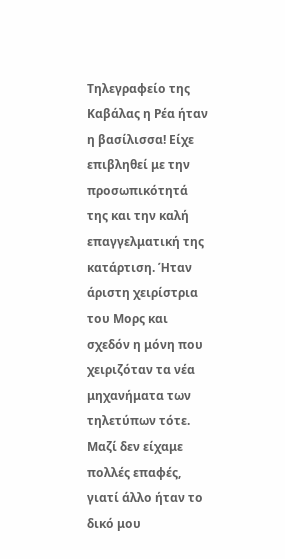Τηλεγραφείο της Καβάλας η Ρέα ήταν η βασίλισσα! Είχε επιβληθεί με την προσωπικότητά της και την καλή επαγγελματική της κατάρτιση. Ήταν άριστη χειρίστρια του Μορς και σχεδόν η μόνη που χειριζόταν τα νέα μηχανήματα των τηλετύπων τότε. Μαζί δεν είχαμε πολλές επαφές, γιατί άλλο ήταν το δικό μου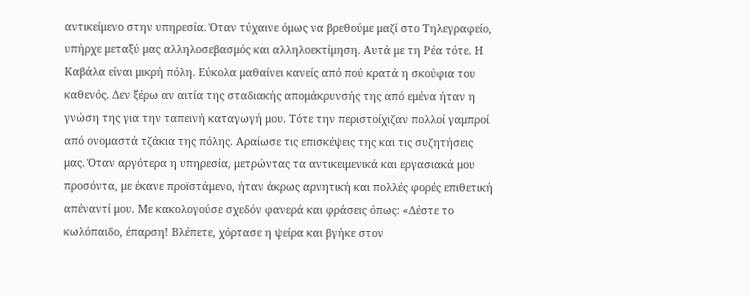αντικείμενο στην υπηρεσία. Όταν τύχαινε όμως να βρεθούμε μαζί στο Τηλεγραφείο, υπήρχε μεταξύ μας αλληλοσεβασμός και αλληλοεκτίμηση. Αυτά με τη Ρέα τότε. Η Καβάλα είναι μικρή πόλη. Εύκολα μαθαίνει κανείς από πού κρατά η σκούφια του καθενός. Δεν ξέρω αν αιτία της σταδιακής απομάκρυνσής της από εμένα ήταν η γνώση της για την ταπεινή καταγωγή μου. Τότε την περιστοίχιζαν πολλοί γαμπροί από ονομαστά τζάκια της πόλης. Αραίωσε τις επισκέψεις της και τις συζητήσεις μας. Όταν αργότερα η υπηρεσία, μετρώντας τα αντικειμενικά και εργασιακά μου προσόντα, με έκανε προϊστάμενο, ήταν άκρως αρνητική και πολλές φορές επιθετική απέναντί μου. Με κακολογούσε σχεδόν φανερά και φράσεις όπως: «Δέστε το κωλόπαιδο, έπαρση! Βλέπετε, χόρτασε η ψείρα και βγήκε στον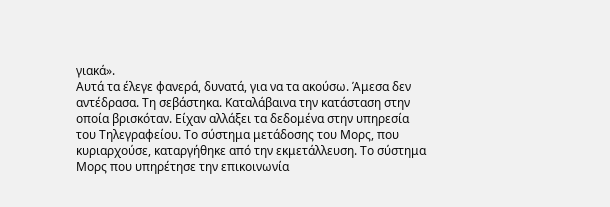γιακά».
Αυτά τα έλεγε φανερά, δυνατά, για να τα ακούσω. Άμεσα δεν αντέδρασα. Τη σεβάστηκα. Καταλάβαινα την κατάσταση στην οποία βρισκόταν. Είχαν αλλάξει τα δεδομένα στην υπηρεσία του Τηλεγραφείου. Το σύστημα μετάδοσης του Μορς, που κυριαρχούσε, καταργήθηκε από την εκμετάλλευση. Το σύστημα Μορς που υπηρέτησε την επικοινωνία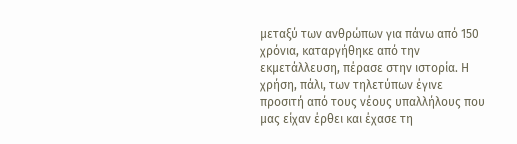μεταξύ των ανθρώπων για πάνω από 150 χρόνια, καταργήθηκε από την εκμετάλλευση, πέρασε στην ιστορία. Η χρήση, πάλι, των τηλετύπων έγινε προσιτή από τους νέους υπαλλήλους που μας είχαν έρθει και έχασε τη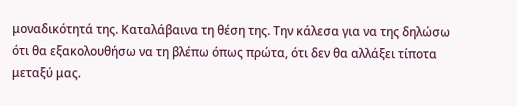μοναδικότητά της. Καταλάβαινα τη θέση της. Την κάλεσα για να της δηλώσω ότι θα εξακολουθήσω να τη βλέπω όπως πρώτα, ότι δεν θα αλλάξει τίποτα μεταξύ μας.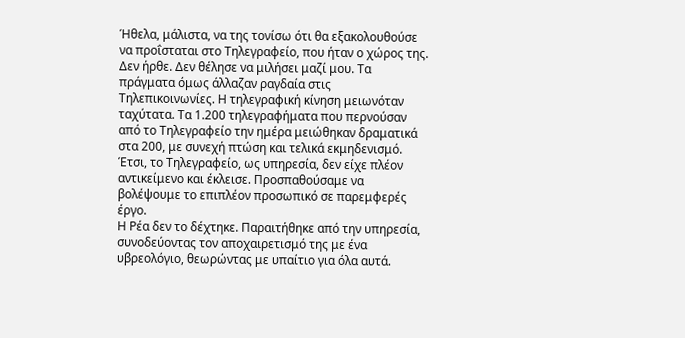Ήθελα, μάλιστα, να της τονίσω ότι θα εξακολουθούσε να προΐσταται στο Τηλεγραφείο, που ήταν ο χώρος της. Δεν ήρθε. Δεν θέλησε να μιλήσει μαζί μου. Τα πράγματα όμως άλλαζαν ραγδαία στις Τηλεπικοινωνίες. Η τηλεγραφική κίνηση μειωνόταν ταχύτατα. Τα 1.200 τηλεγραφήματα που περνούσαν από το Τηλεγραφείο την ημέρα μειώθηκαν δραματικά στα 200, με συνεχή πτώση και τελικά εκμηδενισμό. Έτσι, το Τηλεγραφείο, ως υπηρεσία, δεν είχε πλέον αντικείμενο και έκλεισε. Προσπαθούσαμε να βολέψουμε το επιπλέον προσωπικό σε παρεμφερές έργο.
Η Ρέα δεν το δέχτηκε. Παραιτήθηκε από την υπηρεσία, συνοδεύοντας τον αποχαιρετισμό της με ένα υβρεολόγιο, θεωρώντας με υπαίτιο για όλα αυτά.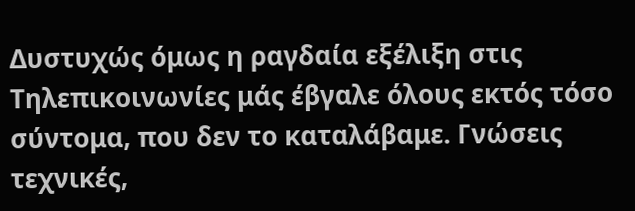Δυστυχώς όμως η ραγδαία εξέλιξη στις Τηλεπικοινωνίες μάς έβγαλε όλους εκτός τόσο σύντομα, που δεν το καταλάβαμε. Γνώσεις τεχνικές,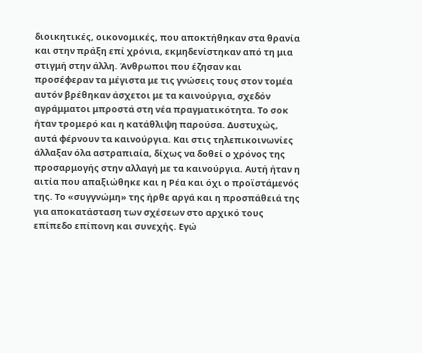διοικητικές, οικονομικές, που αποκτήθηκαν στα θρανία και στην πράξη επί χρόνια, εκμηδενίστηκαν από τη μια στιγμή στην άλλη. Άνθρωποι που έζησαν και προσέφεραν τα μέγιστα με τις γνώσεις τους στον τομέα αυτόν βρέθηκαν άσχετοι με τα καινούργια, σχεδόν αγράμματοι μπροστά στη νέα πραγματικότητα. Το σοκ ήταν τρομερό και η κατάθλιψη παρούσα. Δυστυχώς, αυτά φέρνουν τα καινούργια. Και στις τηλεπικοινωνίες άλλαξαν όλα αστραπιαία, δίχως να δοθεί ο χρόνος της προσαρμογής στην αλλαγή με τα καινούργια. Αυτή ήταν η αιτία που απαξιώθηκε και η Ρέα και όχι ο προϊστάμενός της. Το «συγγνώμη» της ήρθε αργά και η προσπάθειά της για αποκατάσταση των σχέσεων στο αρχικό τους επίπεδο επίπονη και συνεχής. Εγώ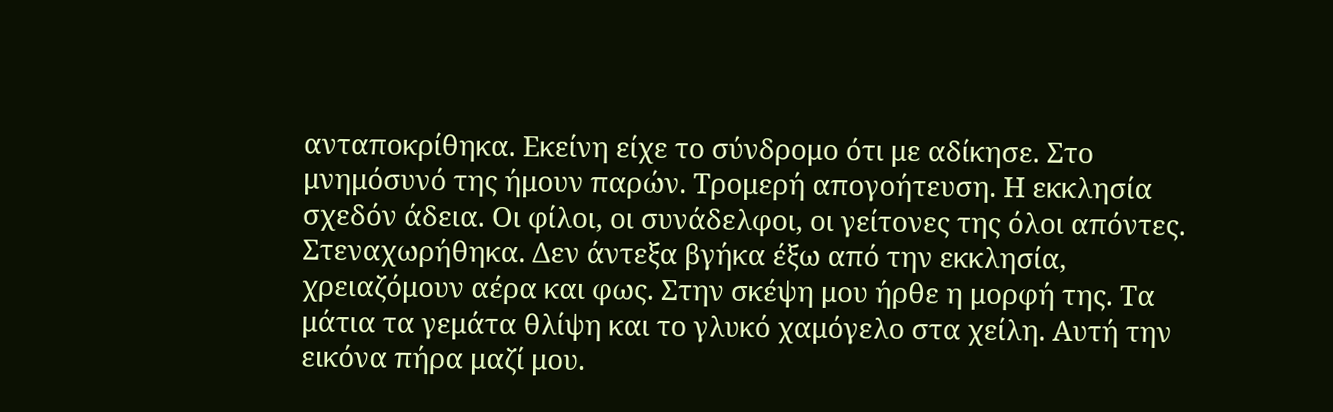ανταποκρίθηκα. Εκείνη είχε το σύνδρομο ότι με αδίκησε. Στο μνημόσυνό της ήμουν παρών. Τρομερή απογοήτευση. Η εκκλησία σχεδόν άδεια. Οι φίλοι, οι συνάδελφοι, οι γείτονες της όλοι απόντες. Στεναχωρήθηκα. Δεν άντεξα βγήκα έξω από την εκκλησία, χρειαζόμουν αέρα και φως. Στην σκέψη μου ήρθε η μορφή της. Τα μάτια τα γεμάτα θλίψη και το γλυκό χαμόγελο στα χείλη. Αυτή την εικόνα πήρα μαζί μου.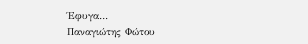Έφυγα…
Παναγιώτης Φώτου